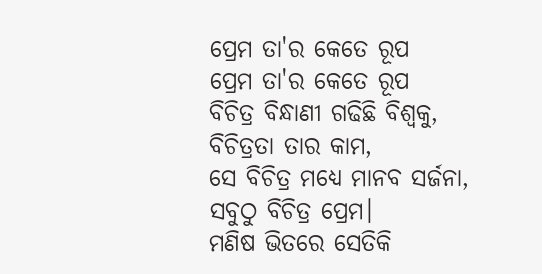ପ୍ରେମ ତା'ର କେତେ ରୂପ
ପ୍ରେମ ତା'ର କେତେ ରୂପ
ବିଚିତ୍ର ବିନ୍ଧାଣୀ ଗଢିଛି ବିଶ୍ଵକୁ,
ବିଚିତ୍ରତା ତାର କାମ,
ସେ ବିଚିତ୍ର ମଧ୍ୟେ ମାନବ ସର୍ଜନା,
ସବୁଠୁ ବିଚିତ୍ର ପ୍ରେମ।
ମଣିଷ ଭିତରେ ସେତିକି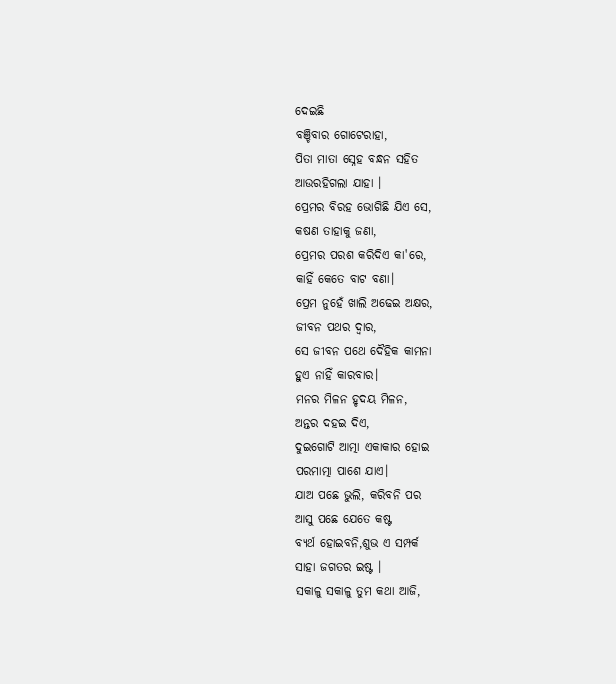ଦେଇଛି
ବଞ୍ଚିବାର ଗୋଟେରାହା,
ପିତା ମାତା ସ୍ନେହ ବନ୍ଧନ ସହିତ
ଆଉରହିଗଲା ଯାହା ।
ପ୍ରେମର ବିରହ ଭୋଗିଛି ଯିଏ ସେ,
କଷଣ ତାହାକୁ ଜଣା,
ପ୍ରେମର ପରଶ କରିଦିଏ କା'ରେ,
କାହିଁ କେତେ ବାଟ ବଣା।
ପ୍ରେମ ନୁହେଁ ଖାଲି ଅଢେଇ ଅକ୍ଷର,
ଜୀବନ ପଥର ଦ୍ଵାର,
ସେ ଜୀବନ ପଥେ ଦୈହିକ କାମନା
ହୁଏ ନାହିଁ କାରବାର।
ମନର ମିଳନ ହୃଦୟ ମିଳନ,
ଅନ୍ତର ଦହଇ ଦିଏ,
ଦୁଇଗୋଟି ଆତ୍ମା ଏକାକାର ହୋଇ
ପରମାତ୍ମା ପାଶେ ଯାଏ।
ଯାଅ ପଛେ ଭୁଲି, କରିବନି ପର
ଆସୁ ପଛେ ଯେତେ କଷ୍ଟ
ବ୍ୟର୍ଥ ହୋଇବନି,ଶୁଭ ଏ ସମ୍ପର୍କ
ସାହା ଜଗତର ଇଷ୍ଟ ।
ସକାଳୁ ସକାଳୁ ତୁମ କଥା ଆଜି,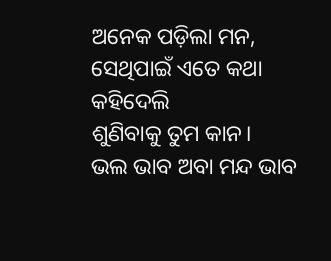ଅନେକ ପଡ଼ିଲା ମନ,
ସେଥିପାଇଁ ଏତେ କଥା କହିଦେଲି
ଶୁଣିବାକୁ ତୁମ କାନ।
ଭଲ ଭାବ ଅବା ମନ୍ଦ ଭାବ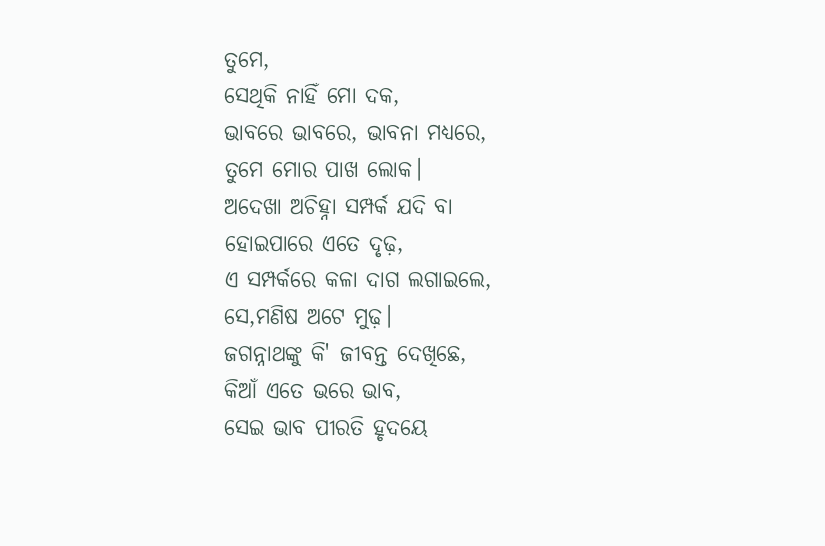ତୁମେ,
ସେଥିକି ନାହିଁ ମୋ ଦକ,
ଭାବରେ ଭାବରେ, ଭାବନା ମଧ୍ୟରେ,
ତୁମେ ମୋର ପାଖ ଲୋକ।
ଅଦେଖା ଅଚିହ୍ନା ସମ୍ପର୍କ ଯଦି ବା
ହୋଇପାରେ ଏତେ ଦୃଢ଼,
ଏ ସମ୍ପର୍କରେ କଳା ଦାଗ ଲଗାଇଲେ,
ସେ,ମଣିଷ ଅଟେ ମୁଢ଼।
ଜଗନ୍ନାଥଙ୍କୁ କି' ଜୀବନ୍ତ ଦେଖିଛେ,
କିଆଁ ଏତେ ଭରେ ଭାବ,
ସେଇ ଭାବ ପୀରତି ହୃଦୟେ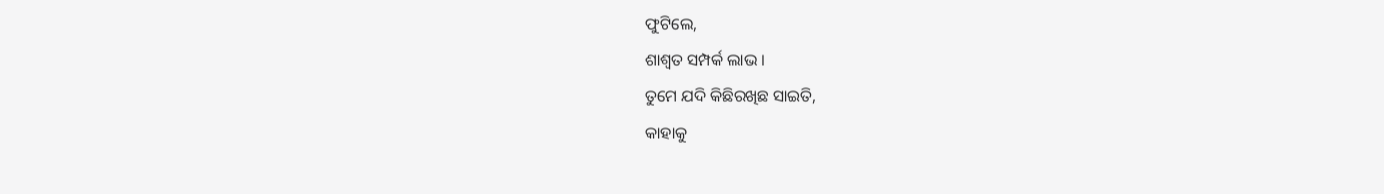ଫୁଟିଲେ,
ଶାଶ୍ଵତ ସମ୍ପର୍କ ଲାଭ ।
ତୁମେ ଯଦି କିଛିରଖିଛ ସାଇତି,
କାହାକୁ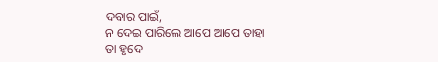ଦବାର ପାଇଁ,
ନ ଦେଇ ପାରିଲେ ଆପେ ଆପେ ତାହା
ତା ହୃଦେ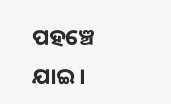ପହଞ୍ଚେ ଯାଇ।